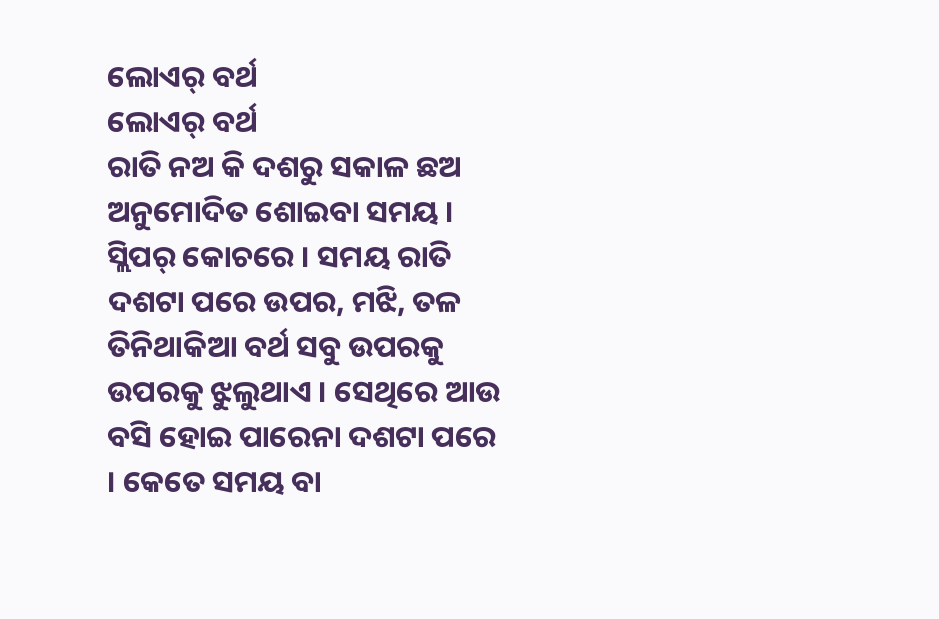ଲୋଏର୍ ବର୍ଥ
ଲୋଏର୍ ବର୍ଥ
ରାତି ନଅ କି ଦଶରୁ ସକାଳ ଛଅ ଅନୁମୋଦିତ ଶୋଇବା ସମୟ । ସ୍ଲିପର୍ କୋଚରେ । ସମୟ ରାତି ଦଶଟା ପରେ ଉପର, ମଝି, ତଳ ତିନିଥାକିଆ ବର୍ଥ ସବୁ ଉପରକୁ ଉପରକୁ ଝୁଲୁଥାଏ । ସେଥିରେ ଆଉ ବସି ହୋଇ ପାରେନା ଦଶଟା ପରେ । କେତେ ସମୟ ବା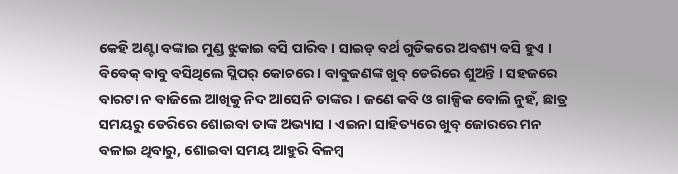କେହି ଅଣ୍ଟା ବଙ୍କାଇ ମୁଣ୍ଡ ଝୁକାଇ ବସି ପାରିବ । ସାଇଡ୍ ବର୍ଥ ଗୁଡିକରେ ଅବଶ୍ୟ ବସି ହୁଏ ।
ବିବେକ୍ ବାବୁ ବସିଥିଲେ ସ୍ଲିପର୍ କୋଚରେ । ବାବୁଜଣଙ୍କ ଖୁବ୍ ଡେରିରେ ଶୁଅନ୍ତି । ସହଜରେ ବାରଟା ନ ବାଜିଲେ ଆଖିକୁ ନିଦ ଆସେନି ତାଙ୍କର । ଜଣେ କବି ଓ ଗାଳ୍ପିକ ବୋଲି ନୁହଁ, ଛାତ୍ର ସମୟରୁ ଡେରିରେ ଶୋଇବା ତାଙ୍କ ଅଭ୍ୟାସ । ଏଇନା ସାହିତ୍ୟରେ ଖୁବ୍ ଜୋରରେ ମନ ବଳାଇ ଥିବାରୁ, ଶୋଇବା ସମୟ ଆହୁରି ବିଳମ୍ବ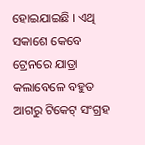ହୋଇଯାଇଛି । ଏଥି ସକାଶେ କେବେ ଟ୍ରେନରେ ଯାତ୍ରା କଲାବେଳେ ବହୁତ ଆଗରୁ ଟିକେଟ୍ ସଂଗ୍ରହ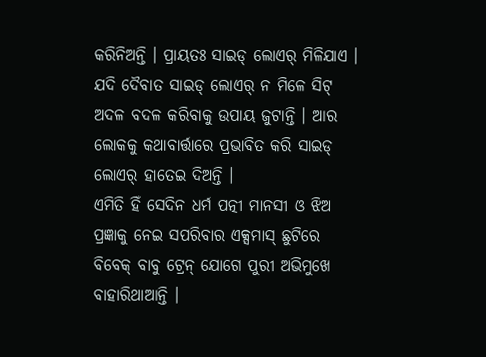କରିନିଅନ୍ତି । ପ୍ରାୟତଃ ସାଇଡ୍ ଲୋଏର୍ ମିଳିଯାଏ । ଯଦି ଦୈବାତ ସାଇଡ୍ ଲୋଏର୍ ନ ମିଳେ ସିଟ୍ ଅଦଳ ବଦଳ କରିବାକୁ ଉପାୟ ଜୁଟାନ୍ତି । ଆର ଲୋକକୁ କଥାବାର୍ତ୍ତାରେ ପ୍ରଭାବିତ କରି ସାଇଡ୍ ଲୋଏର୍ ହାତେଇ ଦିଅନ୍ତି ।
ଏମିତି ହିଁ ସେଦିନ ଧର୍ମ ପତ୍ନୀ ମାନସୀ ଓ ଝିଅ ପ୍ରଜ୍ଞାକୁ ନେଇ ସପରିବାର ଏକ୍ସମାସ୍ ଛୁଟିରେ ବିବେକ୍ ବାବୁ ଟ୍ରେନ୍ ଯୋଗେ ପୁରୀ ଅଭିମୁଖେ ବାହାରିଥାଆନ୍ତି ।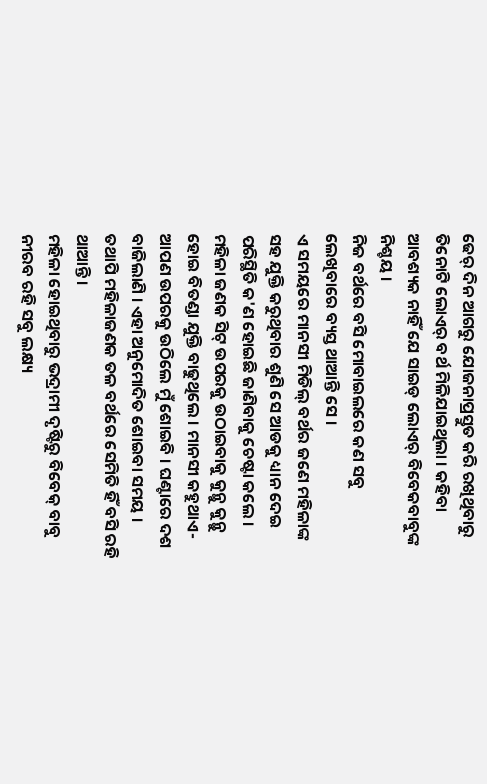ଢେର୍ ଦିନ ଆଗରୁ ଯୋଜନାପ୍ରସ୍ତୁତ କରି ରଖିଥିବାରୁ ତିନୋଟି ଲୋଏର୍ ବର୍ଥ ମିଳିଯାଇଥିଲା । କହିବା ଆବଶ୍ୟକ ନାହିଁ ଯେ ସାଇଡ୍ ଲୋଏର୍ ବିବେକବାବୁଙ୍କ ନିଶ୍ଚୟ ।
ନିଜ ବର୍ଥରେ ବସି ମୋବାଇଲରେ କଣ ସବୁ ଲେଖିବାରେ ବ୍ୟସ୍ତ ଥାଆନ୍ତି ସେ ।
ଏ ସମୟରେ ମାନସୀ ମିଡିଲ୍ ବର୍ଥର ଜଣେ ମହିଳାଙ୍କ ସହ ଯୁକ୍ତି କରୁଥିବାର ଶୁଣି ସେ ଆଡକୁ ଧ୍ୟାନ ଦେଇ ପରିସ୍ଥିତି କ'ଣ ହୋଇଛି ଜାଣିବାକୁ ଚେଷ୍ଟା କଲେ ।
ମହିଳା ଜଣକ ସିଟ୍ ଉପରକୁ ଉଠାଇବାକୁ କୁନ୍ଥୁ କୁନ୍ଥୁ ହୋଇ ବିତଣ୍ଡା ଯୁକ୍ତି ବାଢୁଥିଲେ । ମାନସୀ କହୁଥାଏ- ଆପଣ ଉପରକୁ ଉଠିଲେ ମୁଁ ଶୋଇବି । ଘଣ୍ଟାରେ ଦଶ ବାଜିଲାଣି । ଏହା ଅନୁମୋଦିତ ଶୋଇବା ସମୟ ।
ତଥାପି ମହିଳାଜଣକ ତଳ ବର୍ଥରେ ସେମିତି ହିଁ ବସି ରହି ଥାଆନ୍ତି ।
ମହିଳା ହୋଇଥିବାରୁ ଭଦ୍ରାମୀ ଦୃଷ୍ଟିରୁ ବିବେକ୍ ବାବୁ ନୀରବ ରହି ସବୁ ଲକ୍ଷ୍ୟ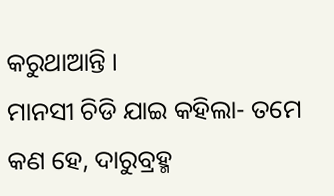କରୁଥାଆନ୍ତି ।
ମାନସୀ ଚିଡି ଯାଇ କହିଲା- ତମେ କଣ ହେ, ଦାରୁବ୍ରହ୍ମ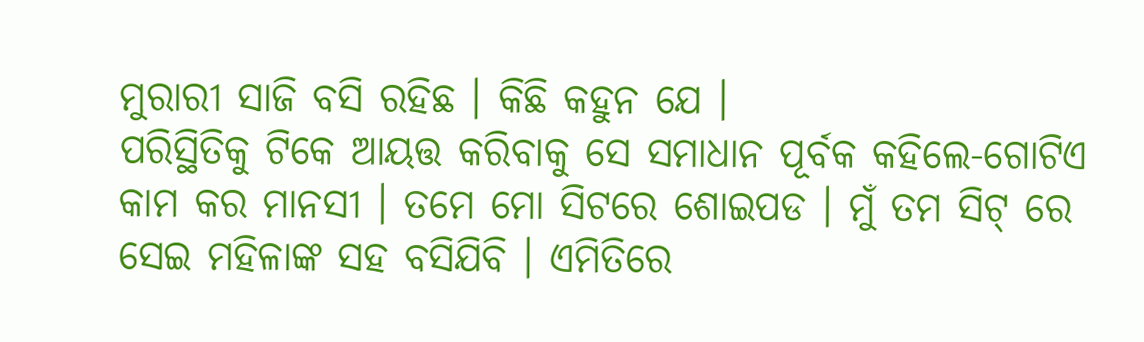ମୁରାରୀ ସାଜି ବସି ରହିଛ । କିଛି କହୁନ ଯେ ।
ପରିସ୍ଥିତିକୁ ଟିକେ ଆୟତ୍ତ କରିବାକୁ ସେ ସମାଧାନ ପୂର୍ବକ କହିଲେ-ଗୋଟିଏ କାମ କର ମାନସୀ । ତମେ ମୋ ସିଟରେ ଶୋଇପଡ । ମୁଁ ତମ ସିଟ୍ ରେ ସେଇ ମହିଳାଙ୍କ ସହ ବସିଯିବି । ଏମିତିରେ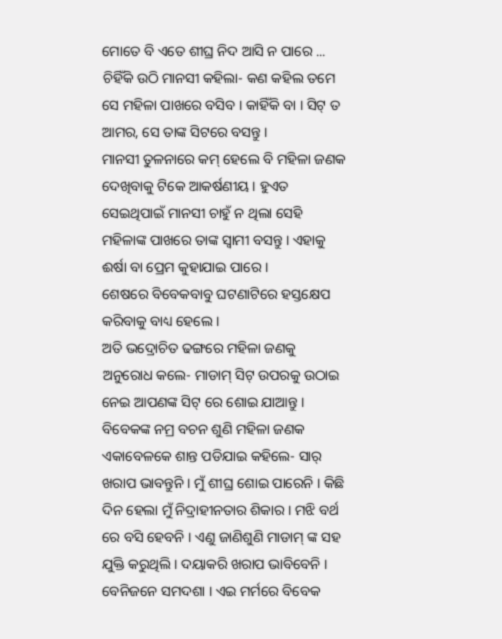ମୋତେ ବି ଏତେ ଶୀଘ୍ର ନିଦ ଆସି ନ ପାରେ ...
ଚିହିଁକି ଉଠି ମାନସୀ କହିଲା- କଣ କହିଲ ତମେ ସେ ମହିଳା ପାଖରେ ବସିବ । କାହିଁକି ବା । ସିଟ୍ ତ ଆମର, ସେ ତାଙ୍କ ସିଟରେ ବସନ୍ତୁ ।
ମାନସୀ ତୁଳନାରେ କମ୍ ହେଲେ ବି ମହିଳା ଜଣକ ଦେଖିବାକୁ ଟିକେ ଆକର୍ଷଣୀୟ । ହୁଏତ ସେଇଥିପାଇଁ ମାନସୀ ଚାହୁଁ ନ ଥିଲା ସେହି ମହିଳାଙ୍କ ପାଖରେ ତାଙ୍କ ସ୍ୱାମୀ ବସନ୍ତୁ । ଏହାକୁ ଈର୍ଷା ବା ପ୍ରେମ କୁହାଯାଇ ପାରେ ।
ଶେଷରେ ବିବେକବାବୁ ଘଟଣାଟିରେ ହସ୍ତକ୍ଷେପ କରିବାକୁ ବାଧ୍ୟ ହେଲେ ।
ଅତି ଭଦ୍ରୋଚିତ ଢଙ୍ଗରେ ମହିଳା ଜଣକୁ ଅନୁରୋଧ କଲେ- ମାଡାମ୍ ସିଟ୍ ଉପରକୁ ଉଠାଇ ନେଇ ଆପଣଙ୍କ ସିଟ୍ ରେ ଶୋଇ ଯାଆନ୍ତୁ ।
ବିବେକଙ୍କ ନମ୍ର ବଚନ ଶୁଣି ମହିଳା ଜଣକ ଏକାବେଳକେ ଶାନ୍ତ ପଡିଯାଇ କହିଲେ- ସାର୍ ଖରାପ ଭାବନ୍ତୁନି । ମୁଁ ଶୀଘ୍ର ଶୋଇ ପାରେନି । କିଛି ଦିନ ହେଲା ମୁଁ ନିଦ୍ରାହୀନତାର ଶିକାର । ମଝି ବର୍ଥ ରେ ବସି ହେବନି । ଏଣୁ ଜାଣିଶୁଣି ମାଡାମ୍ ଙ୍କ ସହ ଯୁକ୍ତି କରୁଥିଲି । ଦୟାକରି ଖରାପ ଭାବିବେନି ।
ବେନିଜନେ ସମଦଶା । ଏଇ ମର୍ମରେ ବିବେକ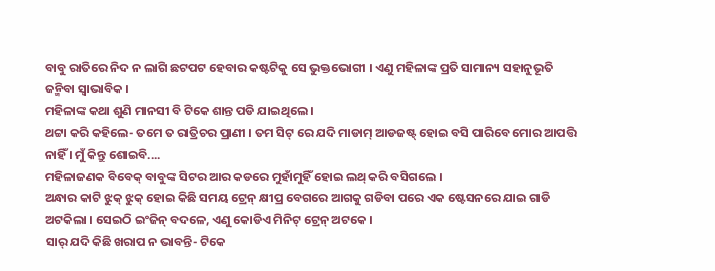ବାବୁ ରାତିରେ ନିଦ ନ ଲାଗି ଛଟପଟ ହେବାର କଷ୍ଟଟିକୁ ସେ ଭୁକ୍ତଭୋଗୀ । ଏଣୁ ମହିଳାଙ୍କ ପ୍ରତି ସାମାନ୍ୟ ସହାନୁଭୂତି ଜନ୍ମିବା ସ୍ୱାଭାବିକ ।
ମହିଳାଙ୍କ କଥା ଶୁଣି ମାନସୀ ବି ଟିକେ ଶାନ୍ତ ପଡି ଯାଇଥିଲେ ।
ଥଟ୍ଟା କରି କହିଲେ- ତମେ ତ ରାତ୍ରିଚର ପ୍ରାଣୀ । ତମ ସିଟ୍ ରେ ଯଦି ମାଡାମ୍ ଆଡଜଷ୍ଟ୍ ହୋଇ ବସି ପାରିବେ ମୋର ଆପତ୍ତି ନାହିଁ । ମୁଁ କିନ୍ତୁ ଶୋଇବି....
ମହିଳାଜଣକ ବିବେକ୍ ବାବୁଙ୍କ ସିଟର ଆର କଡରେ ମୁହାଁମୁହିଁ ହୋଇ ଲଥ୍ କରି ବସିଗଲେ ।
ଅନ୍ଧାର କାଟି ଝୁକ୍ ଝୁକ୍ ହୋଇ କିଛି ସମୟ ଟ୍ରେନ୍ କ୍ଷୀପ୍ର ବେଗରେ ଆଗକୁ ଗଡିବା ପରେ ଏକ ଷ୍ଟେସନରେ ଯାଇ ଗାଡି ଅଟକିଲା । ସେଇଠି ଇଂଜିନ୍ ବଦଳେ, ଏଣୁ କୋଡିଏ ମିନିଟ୍ ଟ୍ରେନ୍ ଅଟକେ ।
ସାର୍ ଯଦି କିଛି ଖରାପ ନ ଭାବନ୍ତି- ଟିକେ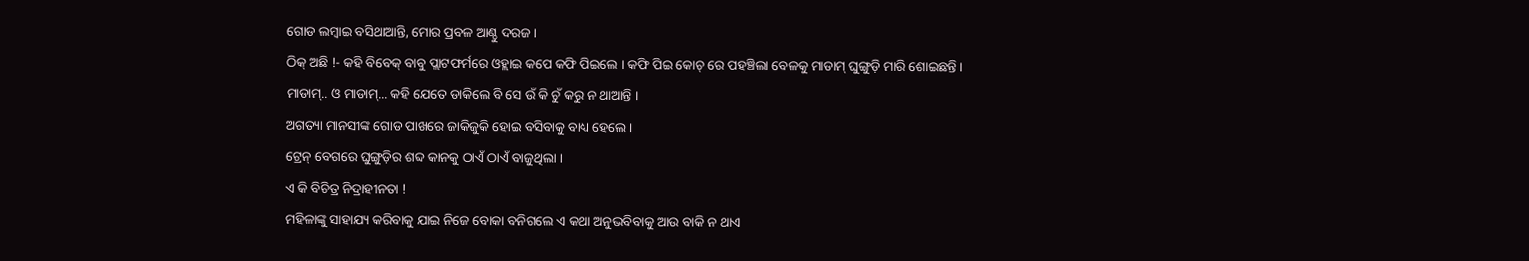ଗୋଡ ଲମ୍ବାଇ ବସିଥାଆନ୍ତି, ମୋର ପ୍ରବଳ ଆଣ୍ଠୁ ଦରଜ ।
ଠିକ୍ ଅଛି !- କହି ବିବେକ୍ ବାବୁ ପ୍ଲାଟଫର୍ମରେ ଓହ୍ଲାଇ କପେ କଫି ପିଇଲେ । କଫି ପିଇ କୋଚ୍ ରେ ପହଞ୍ଚିଲା ବେଳକୁ ମାଡାମ୍ ଘୁଙ୍ଗୁଡ଼ି ମାରି ଶୋଇଛନ୍ତି ।
ମାଡାମ୍.. ଓ ମାଡାମ୍... କହି ଯେତେ ଡାକିଲେ ବି ସେ ଉଁ କି ଚୁଁ କରୁ ନ ଥାଆନ୍ତି ।
ଅଗତ୍ୟା ମାନସୀଙ୍କ ଗୋଡ ପାଖରେ ଜାକିଜୁକି ହୋଇ ବସିବାକୁ ବାଧ୍ୟ ହେଲେ ।
ଟ୍ରେନ୍ ବେଗରେ ଘୁଙ୍ଗୁଡ଼ିର ଶବ୍ଦ କାନକୁ ଠାଏଁ ଠାଏଁ ବାଜୁଥିଲା ।
ଏ କି ବିଚିତ୍ର ନିଦ୍ରାହୀନତା !
ମହିଳାଙ୍କୁ ସାହାଯ୍ୟ କରିବାକୁ ଯାଇ ନିଜେ ବୋକା ବନିଗଲେ ଏ କଥା ଅନୁଭବିବାକୁ ଆଉ ବାକି ନ ଥାଏ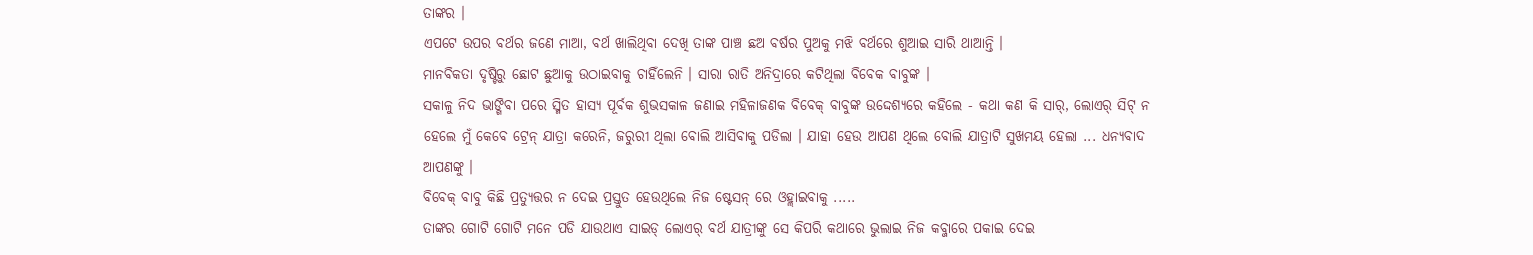ତାଙ୍କର ।
ଏପଟେ ଉପର ବର୍ଥର ଜଣେ ମାଆ, ବର୍ଥ ଖାଲିଥିବା ଦେଖି ତାଙ୍କ ପାଞ୍ଚ ଛଅ ବର୍ଷର ପୁଅକୁ ମଝି ବର୍ଥରେ ଶୁଆଇ ସାରି ଥାଆନ୍ତି ।
ମାନବିକତା ଦୃଷ୍ଟିରୁ ଛୋଟ ଛୁଆକୁ ଉଠାଇବାକୁ ଚାହିଁଲେନି । ସାରା ରାତି ଅନିଦ୍ରାରେ କଟିଥିଲା ବିବେକ ବାବୁଙ୍କ ।
ସକାଳୁ ନିଦ ଭାଙ୍ଗିବା ପରେ ସ୍ମିତ ହାସ୍ୟ ପୂର୍ବକ ଶୁଭସକାଳ ଜଣାଇ ମହିଳାଜଣକ ବିବେକ୍ ବାବୁଙ୍କ ଉଦ୍ଦେଶ୍ୟରେ କହିଲେ - କଥା କଣ କି ସାର୍, ଲୋଏର୍ ସିଟ୍ ନ ହେଲେ ମୁଁ କେବେ ଟ୍ରେନ୍ ଯାତ୍ରା କରେନି, ଜରୁରୀ ଥିଲା ବୋଲି ଆସିବାକୁ ପଡିଲା । ଯାହା ହେଉ ଆପଣ ଥିଲେ ବୋଲି ଯାତ୍ରାଟି ସୁଖମୟ ହେଲା ... ଧନ୍ୟବାଦ ଆପଣଙ୍କୁ ।
ବିବେକ୍ ବାବୁ କିଛି ପ୍ରତ୍ୟୁତ୍ତର ନ ଦେଇ ପ୍ରସ୍ତୁତ ହେଉଥିଲେ ନିଜ ଷ୍ଟେସନ୍ ରେ ଓହ୍ଲାଇବାକୁ .....
ତାଙ୍କର ଗୋଟି ଗୋଟି ମନେ ପଡି ଯାଉଥାଏ ସାଇଡ୍ ଲୋଏର୍ ବର୍ଥ ଯାତ୍ରୀଙ୍କୁ ସେ କିପରି କଥାରେ ଭୁଲାଇ ନିଜ କବ୍ଜାରେ ପକାଇ ଦେଇ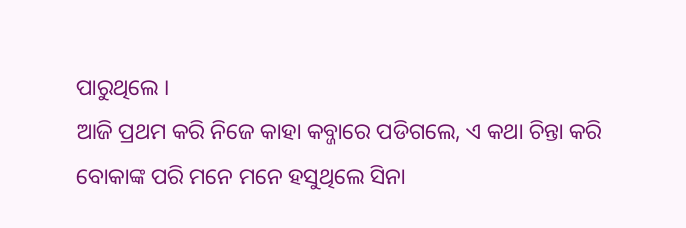ପାରୁଥିଲେ ।
ଆଜି ପ୍ରଥମ କରି ନିଜେ କାହା କବ୍ଜାରେ ପଡିଗଲେ, ଏ କଥା ଚିନ୍ତା କରି ବୋକାଙ୍କ ପରି ମନେ ମନେ ହସୁଥିଲେ ସିନା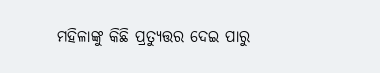ମହିଳାଙ୍କୁ କିଛି ପ୍ରତ୍ୟୁତ୍ତର ଦେଇ ପାରୁ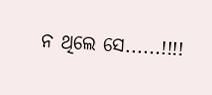ନ ଥିଲେ ସେ......!!!!